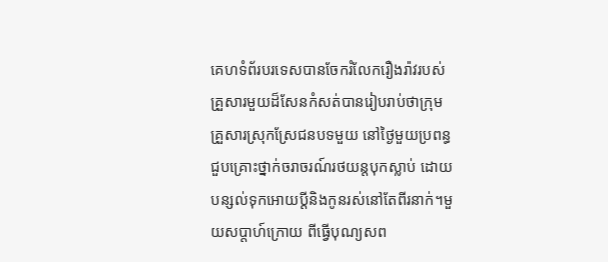គេហទំព័របរទេសបានចែករំលែករឿងរ៉ាវរបស់គ្រួសារមួយដ៏សែនកំសត់បានរៀបរាប់ថាក្រុមគ្រួសារស្រុកស្រែជនបទមួយ នៅថ្ងៃមួយប្រពន្ធជួបគ្រោះថ្នាក់ចរាចរណ៍រថយន្តបុកស្លាប់ ដោយបន្សល់ទុកអោយប្ដីនិងកូនរស់នៅតែពីរនាក់។មួយសប្ដាហ៍ក្រោយ ពីធ្វើបុណ្យសព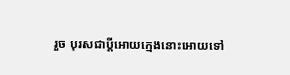រួច បុរសជាប្ដីអោយក្មេងនោះអោយទៅ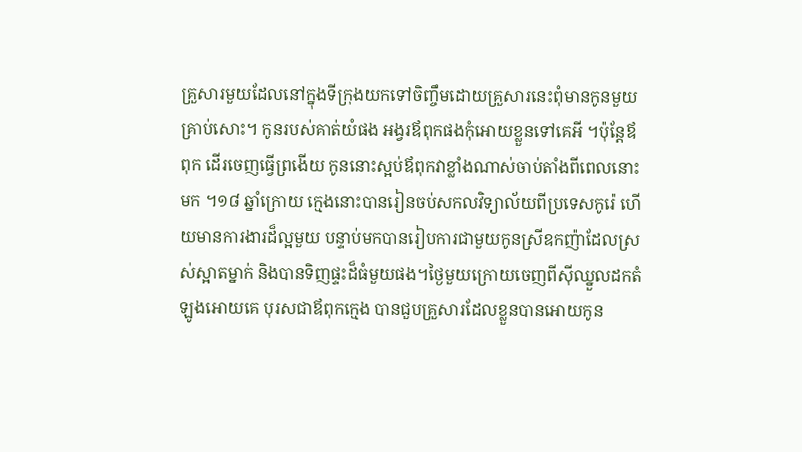គ្រួសារមួយដែលនៅក្នុងទីក្រុងយកទៅចិញ្ចឹមដោយគ្រួសារនេះពុំមានកូនមួយ
គ្រាប់សោះ។ កូនរបស់គាត់យំផង អង្វរឪពុកផងកុំអោយខ្លួនទៅគេអី ។ប៉ុន្តែឪពុក ដើរចេញធ្វើព្រងើយ កូននោះស្អប់ឪពុកវាខ្លាំងណាស់ចាប់តាំងពីពេលនោះមក ។១៨ ឆ្នាំក្រោយ ក្មេងនោះបានរៀនចប់សកលវិទ្យាល័យពីប្រទេសកូរ៉េ ហើយមានការងារដ៏ល្អមួយ បន្ទាប់មកបានរៀបការជាមួយកូនស្រីឧកញ៉ាដែលស្រស់ស្អាតម្នាក់ និងបានទិញផ្ទះដ៏ធំមួយផង។ថ្ងៃមួយក្រោយចេញពីស៊ីឈ្នួលដកតំឡូងអោយគេ បុរសជាឪពុកក្មេង បានជួបគ្រួសារដែលខ្លួនបានអោយកូន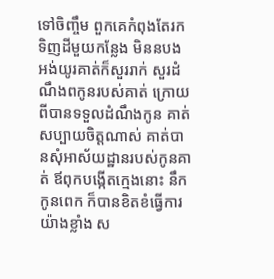ទៅចិញ្ចឹម ពួកគេកំពុងតែរកទិញដីមួយកន្លែង មិននបងអង់យូរគាត់ក៏សួររាក់ សួរដំណឹងពកូនរបស់គាត់ ក្រោយពីបានទទួលដំណឹងកូន គាត់សប្បាយចិត្តណាស់ គាត់បានសុំអាស័យដ្ឋានរបស់កូនគាត់ ឪពុកបង្កើតក្មេងនោះ នឹកកូនពេក ក៏បានខិតខំធ្វើការយ៉ាងខ្លាំង ស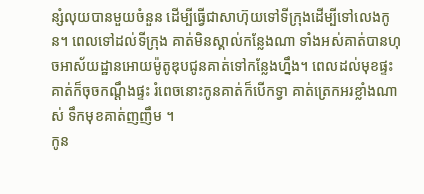ន្សំលុយបានមួយចំនួន ដើម្បីធ្វើជាសាហ៊ុយទៅទីក្រុងដើម្បីទៅលេងកូន។ ពេលទៅដល់ទីក្រុង គាត់មិនស្គាល់កន្លែងណា ទាំងអស់គាត់បានហុចអាស័យដ្ឋានអោយម៉ូតូឌុបជូនគាត់ទៅកន្លែងហ្នឹង។ ពេលដល់មុខផ្ទះ គាត់ក៏ចុចកណ្ដឹងផ្ទះ រំពេចនោះកូនគាត់ក៏បើកទ្វា គាត់ត្រេកអរខ្លាំងណាស់ ទឹកមុខគាត់ញញឹម ។
កូន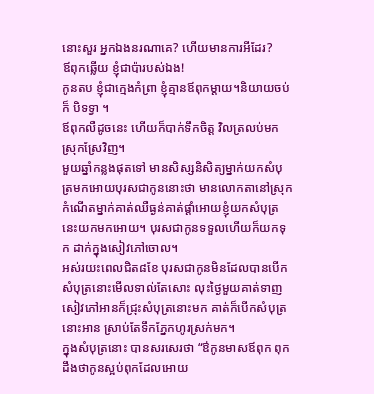នោះសួរ អ្នកឯងនរណាគេ? ហើយមានការអីដែរ?
ឪពុកឆ្លើយ ខ្ញុំជាប៉ារបស់ឯង!
កូនតប ខ្ញុំជាក្មេងកំព្រា ខ្ញុំគ្មានឪពុកម្ដាយ។និយាយចប់ក៏ បិទទ្វា ។
ឪពុកលឺដូចនេះ ហើយក៏បាក់ទឹកចិត្ត វិលត្រលប់មកស្រុកស្រែវិញ។
មួយឆ្នាំកន្លងផុតទៅ មានសិស្សនិសិត្យម្នាក់យកសំបុត្រមកអោយបុរសជាកូននោះថា មានលោកតានៅស្រុកកំណើតម្នាក់គាត់ឈឺធ្ងន់គាត់ផ្ដាំអោយខ្ញុំយកសំបុត្រនេះយកមកអោយ។ បុរសជាកូនទទួលហើយក៏យកទុក ដាក់ក្នុងសៀវភៅចោល។
អស់រយះពេលជិត៨ខែ បុរសជាកូនមិនដែលបានបើកសំបុត្រនោះមើលទាល់តែសោះ លុះថ្ងៃមួយគាត់ទាញសៀវភៅអានក៏ជ្រុះសំបុត្រនោះមក គាត់ក៏បើកសំបុត្រនោះអាន ស្រាប់តែទឹកភ្នែកហូរស្រក់មក។
ក្នុងសំបុត្រនោះ បានសរសេរថា “ឳកូនមាសឪពុក ពុកដឹងថាកូនស្អប់ពុកដែលអោយ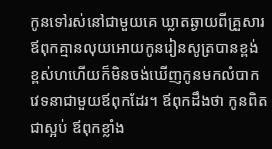កូនទៅរស់នៅជាមួយគេ ឃ្លាតឆ្ងាយពីគ្រួសារ ឪពុកគ្មានលុយអោយកូនរៀនសូត្របានខ្ពង់ខ្ពស់ហហើយក៏មិនចង់ឃើញកូនមកលំបាកវេទនាជាមួយឪពុកដែរ។ ឪពុកដឹងថា កូនពិតជាស្អប់ ឪពុកខ្លាំង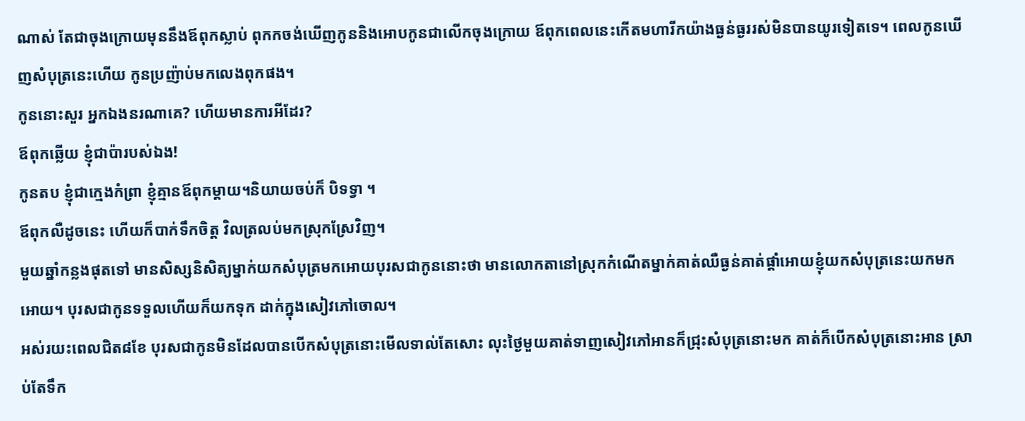ណាស់ តែជាចុងក្រោយមុននឹងឪពុកស្លាប់ ពុកកចង់ឃើញកូននិងអោបកូនជាលើកចុងក្រោយ ឪពុកពេលនេះកើតមហារីកយ៉ាងធ្ងន់ធ្ងររស់មិនបានយូរទៀតទេ។ ពេលកូនឃើញសំបុត្រនេះហើយ កូនប្រញ៉ាប់មកលេងពុកផង។
កូននោះសួរ អ្នកឯងនរណាគេ? ហើយមានការអីដែរ?
ឪពុកឆ្លើយ ខ្ញុំជាប៉ារបស់ឯង!
កូនតប ខ្ញុំជាក្មេងកំព្រា ខ្ញុំគ្មានឪពុកម្ដាយ។និយាយចប់ក៏ បិទទ្វា ។
ឪពុកលឺដូចនេះ ហើយក៏បាក់ទឹកចិត្ត វិលត្រលប់មកស្រុកស្រែវិញ។
មួយឆ្នាំកន្លងផុតទៅ មានសិស្សនិសិត្យម្នាក់យកសំបុត្រមកអោយបុរសជាកូននោះថា មានលោកតានៅស្រុកកំណើតម្នាក់គាត់ឈឺធ្ងន់គាត់ផ្ដាំអោយខ្ញុំយកសំបុត្រនេះយកមកអោយ។ បុរសជាកូនទទួលហើយក៏យកទុក ដាក់ក្នុងសៀវភៅចោល។
អស់រយះពេលជិត៨ខែ បុរសជាកូនមិនដែលបានបើកសំបុត្រនោះមើលទាល់តែសោះ លុះថ្ងៃមួយគាត់ទាញសៀវភៅអានក៏ជ្រុះសំបុត្រនោះមក គាត់ក៏បើកសំបុត្រនោះអាន ស្រាប់តែទឹក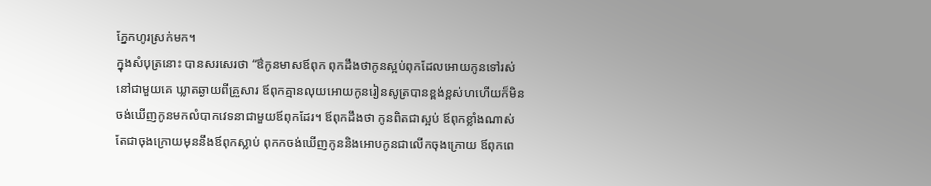ភ្នែកហូរស្រក់មក។
ក្នុងសំបុត្រនោះ បានសរសេរថា “ឳកូនមាសឪពុក ពុកដឹងថាកូនស្អប់ពុកដែលអោយកូនទៅរស់នៅជាមួយគេ ឃ្លាតឆ្ងាយពីគ្រួសារ ឪពុកគ្មានលុយអោយកូនរៀនសូត្របានខ្ពង់ខ្ពស់ហហើយក៏មិនចង់ឃើញកូនមកលំបាកវេទនាជាមួយឪពុកដែរ។ ឪពុកដឹងថា កូនពិតជាស្អប់ ឪពុកខ្លាំងណាស់ តែជាចុងក្រោយមុននឹងឪពុកស្លាប់ ពុកកចង់ឃើញកូននិងអោបកូនជាលើកចុងក្រោយ ឪពុកពេ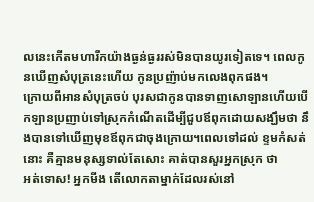លនេះកើតមហារីកយ៉ាងធ្ងន់ធ្ងររស់មិនបានយូរទៀតទេ។ ពេលកូនឃើញសំបុត្រនេះហើយ កូនប្រញ៉ាប់មកលេងពុកផង។
ក្រោយពីអានសំបុត្រចប់ បុរសជាកូនបានទាញសោឡានហើយបើកឡានប្រញាប់ទៅស្រុកកំណើតដើម្បីជួបឪពុកដោយសង្ឃឹមថា នឹងបានទៅឃើញមុខឪពុកជាចុងក្រោយ។ពេលទៅដល់ ខ្ទមកំសត់នោះ គឺគ្មានមនុស្សទាល់តែសោះ គាត់បានសួរអ្នកស្រុក ថា
អត់ទោស! អ្នកមីង តើលោកតាម្នាក់ដែលរស់នៅ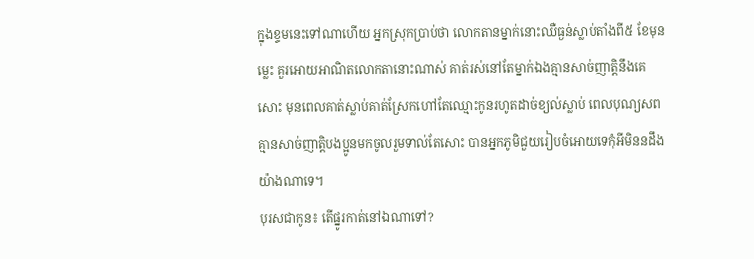ក្នុងខ្ទមនេះទៅណាហើយ អ្នកស្រុកប្រាប់ថា លោកតានម្នាក់នោះឈឺធ្ងន់ស្លាប់តាំងពី៥ ខែមុនម្លេះ គួរអោយអាណិតលោកតានោះណាស់ គាត់រស់នៅតែម្នាក់ឯងគ្មានសាច់ញាតិ្តនឹងគេសោះ មុនពេលគាត់ស្លាប់គាត់ស្រែកហៅតែឈ្មោះកូនរហូតដាច់ខ្យល់ស្លាប់ ពេលបុណ្យសពគ្មានសាច់ញាតិ្តបងប្អូនមកចូលរួមទាល់តែសោះ បានអ្នកភូមិជួយរៀបចំអោយទេកុំអីមិននដឹងយ៉ាងណាទេ។
បុរសជាកូន៖ តើផ្នូរកាត់នៅឯណាទៅ?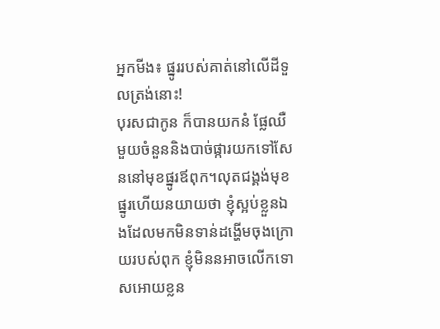អ្នកមីង៖ ផ្នូររបស់គាត់នៅលើដីទួលត្រង់នោះ!
បុរសជាកូន ក៏បានយកនំ ផ្លែឈឺមួយចំនួននិងបាច់ផ្ការយកទៅសែននៅមុខផ្នូរឪពុក។លុតជង្គង់មុខផ្នូរហើយនយាយថា ខ្ញុំស្អប់ខ្លួនឯងដែលមកមិនទាន់ដង្ហើមចុងក្រោយរបស់ពុក ខ្ញុំមិននអាចលើកទោសអោយខ្លន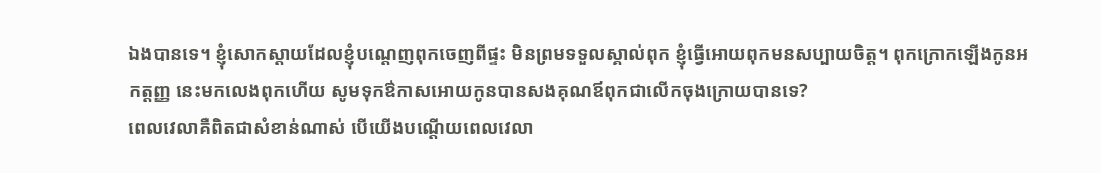ឯងបានទេ។ ខ្ញុំសោកស្ដាយដែលខ្ញុំបណ្ដេញពុកចេញពីផ្ទះ មិនព្រមទទួលស្គាល់ពុក ខ្ញុំធ្វើអោយពុកមនសប្បាយចិត្ត។ ពុកក្រោកឡើងកូនអកត្តញ្ញ នេះមកលេងពុកហើយ សូមទុកឳកាសអោយកូនបានសងគុណឪពុកជាលើកចុងក្រោយបានទេ?
ពេលវេលាគឺពិតជាសំខាន់ណាស់ បើយើងបណ្ដើយពេលវេលា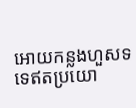អោយកន្លងហួសទទេឥតប្រយោ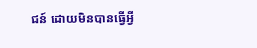ជន៍ ដោយមិនបានធ្វើអ្វី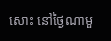សោះ នៅថ្ងៃណាមួ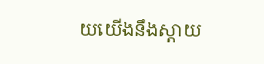យយើងនឹងស្ដាយ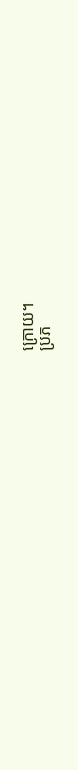ក្រោយ។
ប្រភ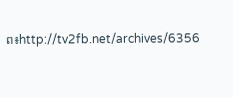ព៖http://tv2fb.net/archives/6356